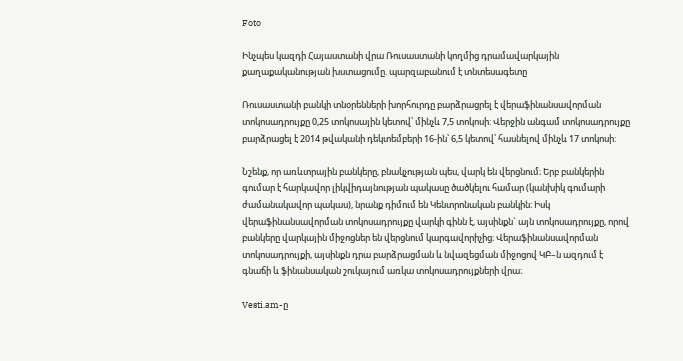Foto

Ինչպես կազդի Հայաստանի վրա Ռուսաստանի կողմից դրամավարկային քաղաքականության խստացումը. պարզաբանում է տնտեսագետը

Ռուսաստանի բանկի տնօրենների խորհուրդը բարձրացրել է վերաֆինանսավորման տոկոսադրույքը 0,25 տոկոսային կետով՝ մինչև 7,5 տոկոսի: Վերջին անգամ տոկոսադրույքը բարձրացել է 2014 թվականի դեկտեմբերի 16-ին՝ 6,5 կետով՝ հասնելով մինչև 17 տոկոսի:

Նշենք, որ առևտրային բանկերը, բնակչության պես, վարկ են վերցնում։ Երբ բանկերին գումար է հարկավոր լիկվիդայնության պակասը ծածկելու համար (կանխիկ գումարի ժամանակավոր պակաս), նրանք դիմում են Կենտրոնական բանկին։ Իսկ վերաֆինանսավորման տոկոսադրույքը վարկի գինն է, այսինքն` այն տոկոսադրույքը, որով բանկերը վարկային միջոցներ են վերցնում կարգավորիչից։ Վերաֆինանսավորման տոկոսադրույքի, այսինքն դրա բարձրացման և նվազեցման միջոցով ԿԲ–ն ազդում է գնաճի և ֆինանսական շուկայում առկա տոկոսադրույքների վրա։

Vesti.am-ը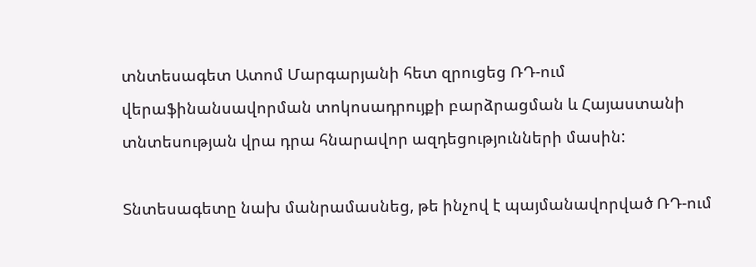տնտեսագետ Ատոմ Մարգարյանի հետ զրուցեց ՌԴ-ում վերաֆինանսավորման տոկոսադրույքի բարձրացման և Հայաստանի տնտեսության վրա դրա հնարավոր ազդեցությունների մասին:

Տնտեսագետը նախ մանրամասնեց, թե ինչով է պայմանավորված ՌԴ-ում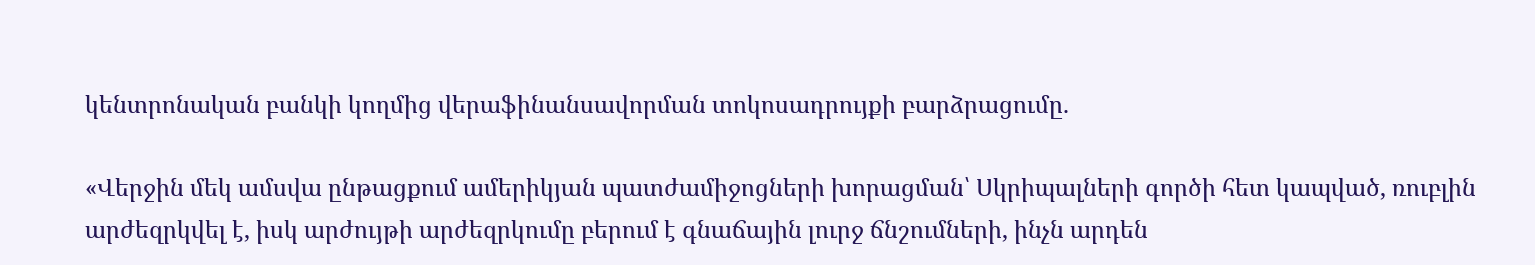կենտրոնական բանկի կողմից վերաֆինանսավորման տոկոսադրույքի բարձրացումը.

«Վերջին մեկ ամսվա ընթացքում ամերիկյան պատժամիջոցների խորացման՝ Սկրիպալների գործի հետ կապված, ռուբլին արժեզրկվել է, իսկ արժույթի արժեզրկումը բերում է գնաճային լուրջ ճնշումների, ինչն արդեն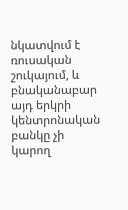նկատվում է ռուսական շուկայում, և բնականաբար այդ երկրի կենտրոնական բանկը չի կարող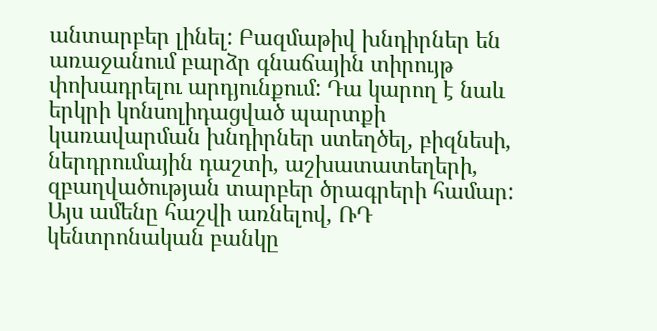անտարբեր լինել: Բազմաթիվ խնդիրներ են առաջանում բարձր գնաճային տիրույթ փոխադրելու արդյունքում: Դա կարող է նաև երկրի կոնսոլիդացված պարտքի կառավարման խնդիրներ ստեղծել, բիզնեսի, ներդրումային դաշտի, աշխատատեղերի, զբաղվածության տարբեր ծրագրերի համար: Այս ամենը հաշվի առնելով, ՌԴ կենտրոնական բանկը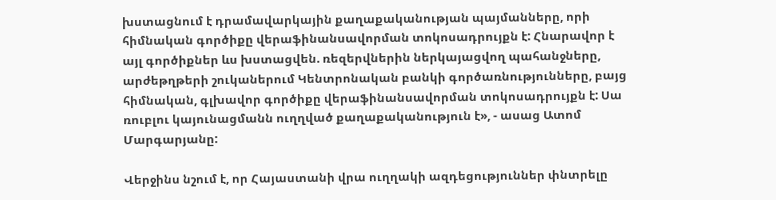խստացնում է դրամավարկային քաղաքականության պայմանները, որի հիմնական գործիքը վերաֆինանսավորման տոկոսադրույքն է: Հնարավոր է այլ գործիքներ ևս խստացվեն. ռեզերվներին ներկայացվող պահանջները, արժեթղթերի շուկաներում Կենտրոնական բանկի գործառնությունները, բայց հիմնական, գլխավոր գործիքը վերաֆինանսավորման տոկոսադրույքն է: Սա ռուբլու կայունացմանն ուղղված քաղաքականություն է», - ասաց Ատոմ Մարգարյանը:

Վերջինս նշում է, որ Հայաստանի վրա ուղղակի ազդեցություններ փնտրելը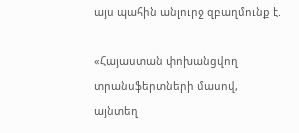այս պահին անլուրջ զբաղմունք է.

«Հայաստան փոխանցվող տրանսֆերտների մասով, այնտեղ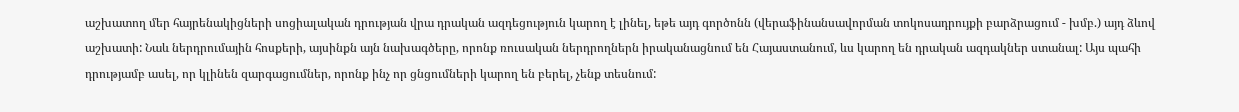աշխատող մեր հայրենակիցների սոցիալական դրության վրա դրական ազդեցություն կարող է լինել, եթե այդ գործոնն (վերաֆինանսավորման տոկոսադրույքի բարձրացում - խմբ.) այդ ձևով աշխատի: Նաև ներդրումային հոսքերի, այսինքն այն նախագծերը, որոնք ռուսական ներդրողներն իրականացնում են Հայաստանում, ևս կարող են դրական ազդակներ ստանալ: Այս պահի դրությամբ ասել, որ կլինեն զարգացումներ, որոնք ինչ որ ցնցումների կարող են բերել, չենք տեսնում: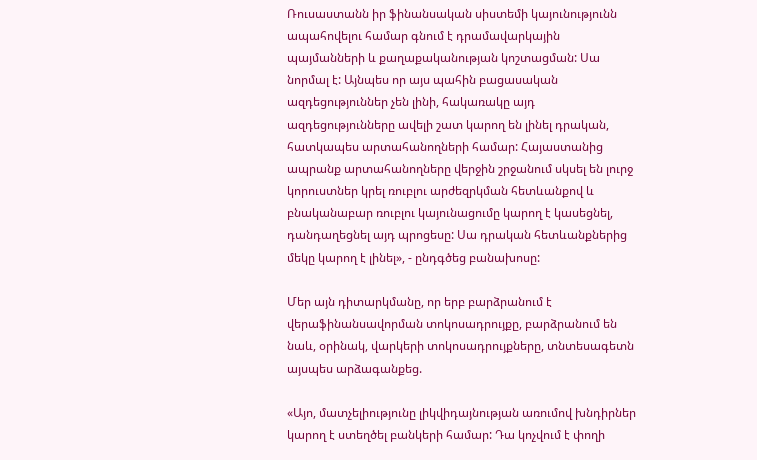Ռուսաստանն իր ֆինանսական սիստեմի կայունությունն ապահովելու համար գնում է դրամավարկային պայմանների և քաղաքականության կոշտացման: Սա նորմալ է: Այնպես որ այս պահին բացասական ազդեցություններ չեն լինի, հակառակը այդ ազդեցությունները ավելի շատ կարող են լինել դրական, հատկապես արտահանողների համար: Հայաստանից ապրանք արտահանողները վերջին շրջանում սկսել են լուրջ կորուստներ կրել ռուբլու արժեզրկման հետևանքով և բնականաբար ռուբլու կայունացումը կարող է կասեցնել, դանդաղեցնել այդ պրոցեսը: Սա դրական հետևանքներից մեկը կարող է լինել», - ընդգծեց բանախոսը:

Մեր այն դիտարկմանը, որ երբ բարձրանում է վերաֆինանսավորման տոկոսադրույքը, բարձրանում են նաև, օրինակ, վարկերի տոկոսադրույքները, տնտեսագետն այսպես արձագանքեց.

«Այո, մատչելիությունը լիկվիդայնության առումով խնդիրներ կարող է ստեղծել բանկերի համար: Դա կոչվում է փողի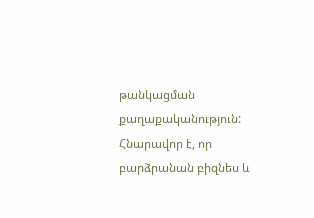թանկացման քաղաքականություն: Հնարավոր է, որ բարձրանան բիզնես և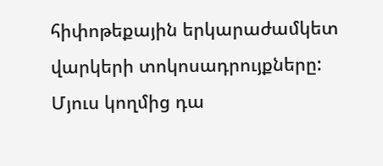հիփոթեքային երկարաժամկետ վարկերի տոկոսադրույքները: Մյուս կողմից դա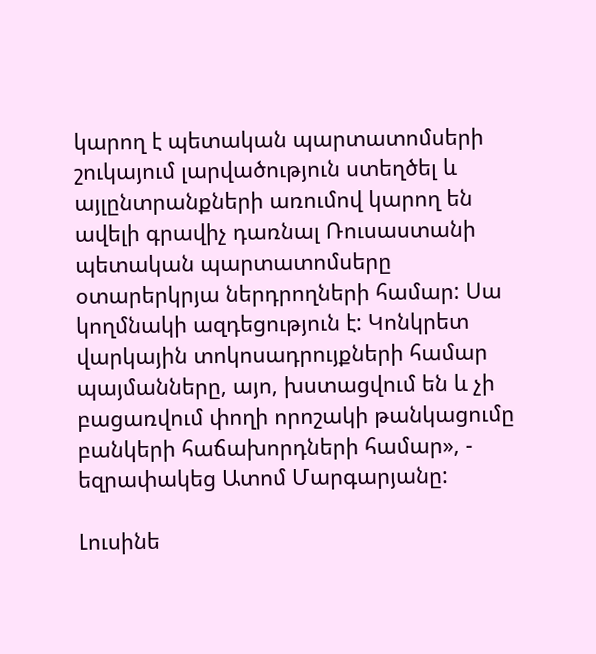կարող է պետական պարտատոմսերի շուկայում լարվածություն ստեղծել և այլընտրանքների առումով կարող են ավելի գրավիչ դառնալ Ռուսաստանի պետական պարտատոմսերը օտարերկրյա ներդրողների համար: Սա կողմնակի ազդեցություն է: Կոնկրետ վարկային տոկոսադրույքների համար պայմանները, այո, խստացվում են և չի բացառվում փողի որոշակի թանկացումը բանկերի հաճախորդների համար», - եզրափակեց Ատոմ Մարգարյանը:

Լուսինե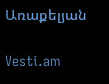Առաքելյան

Vesti.am